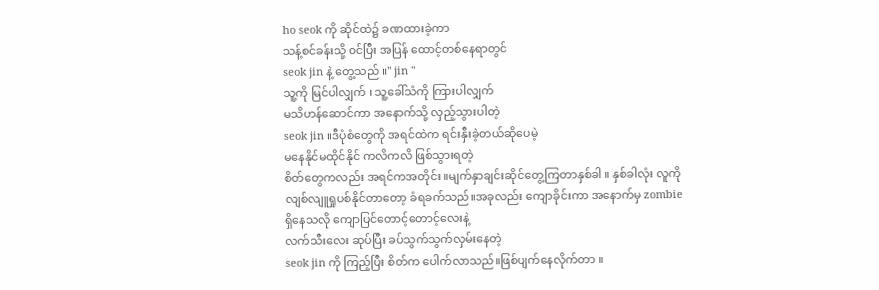ho seok ကို ဆိုင်ထဲ၌ ခဏထားခဲ့ကာ
သန့်စင်ခန်းသို့ ၀င်ပြီး အပြန် ထောင့်တစ်နေရာတွင်
seok jin နဲ့ တွေ့သည် ။" jin "
သူ့ကို မြင်ပါလျှက် ၊ သူ့ခေါ်သံကို ကြားပါလျှက်
မသိဟန်ဆောင်ကာ အနောက်သို့ လှည့်သွားပါတဲ့
seok jin ။ဒီပုံစံတွေကို အရင်ထဲက ရင်းနှီးခဲ့တယ်ဆိုပေမဲ့
မနေနိုင်မထိုင်နိုင် ကလိကလိ ဖြစ်သွားရတဲ့
စိတ်တွေကလည်း အရင်ကအတိုင်း ။မျက်နှာချင်းဆိုင်တွေ့ကြတာနှစ်ခါ ။ နှစ်ခါလုံး လူကို
လျစ်လျူရှုပစ်နိုင်တာတော့ ခံရခက်သည်။အခုလည်း ကျောခိုင်းကာ အနောက်မှ zombie ရှိနေသလို ကျောပြင်တောင့်တောင့်လေးနဲ့
လက်သီးလေး ဆုပ်ပြီး ခပ်သွက်သွက်လှမ်းနေတဲ့
seok jin ကို ကြည့်ပြီး စိတ်က ပေါက်လာသည်။ဖြစ်ပျက်နေလိုက်တာ ။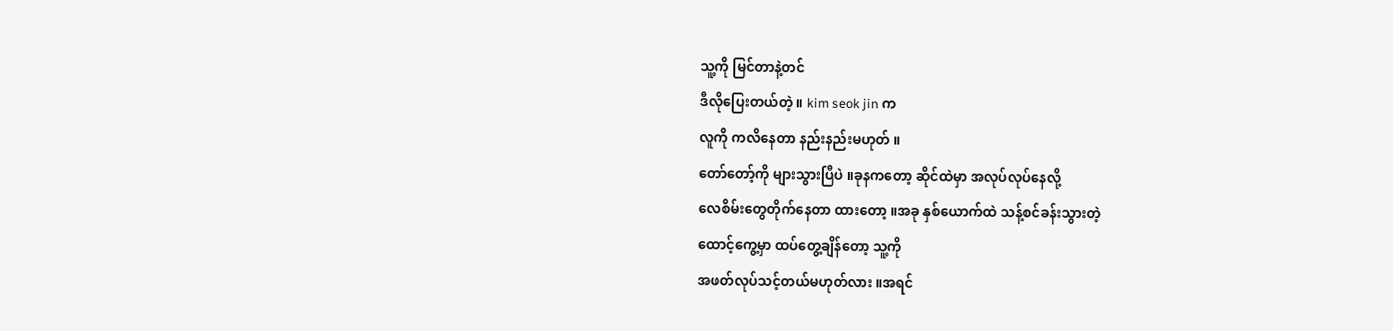သူ့ကို မြင်တာနဲ့တင်
ဒီလိုပြေးတယ်တဲ့ ။ kim seok jin က
လူကို ကလိနေတာ နည်းနည်းမဟုတ် ။
တော်တော့်ကို များသွားပြီပဲ ။ခုနကတော့ ဆိုင်ထဲမှာ အလုပ်လုပ်နေလို့
လေစိမ်းတွေတိုက်နေတာ ထားတော့ ။အခု နှစ်ယောက်ထဲ သန့်စင်ခန်းသွားတဲ့
ထောင့်ကွေ့မှာ ထပ်တွေ့ချိန်တော့ သူ့ကို
အဖတ်လုပ်သင့်တယ်မဟုတ်လား ။အရင်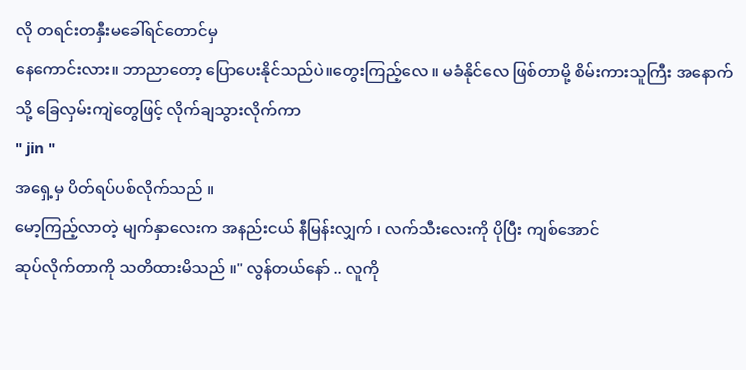လို တရင်းတနှီးမခေါ်ရင်တောင်မှ
နေကောင်းလား။ ဘာညာတော့ ပြောပေးနိုင်သည်ပဲ။တွေးကြည့်လေ ။ မခံနိုင်လေ ဖြစ်တာမို့ စိမ်းကားသူကြီး အနောက်သို့ ခြေလှမ်းကျဲတွေဖြင့် လိုက်ချသွားလိုက်ကာ
" jin "
အရှေ့မှ ပိတ်ရပ်ပစ်လိုက်သည် ။
မော့ကြည့်လာတဲ့ မျက်နှာလေးက အနည်းငယ် နီမြန်းလျှက် ၊ လက်သီးလေးကို ပိုပြီး ကျစ်အောင်
ဆုပ်လိုက်တာကို သတိထားမိသည် ။" လွန်တယ်နော် .. လူကို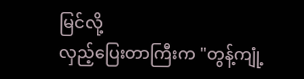မြင်လို့
လှည့်ပြေးတာကြီးက "တွန့်ကျုံ့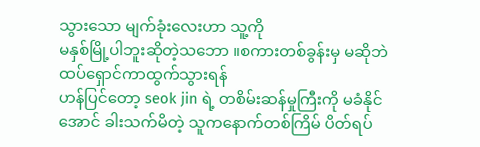သွားသော မျက်ခုံးလေးဟာ သူ့ကို
မနှစ်မြို့ပါဘူးဆိုတဲ့သဘော ။စကားတစ်ခွန်းမှ မဆိုဘဲ ထပ်ရှောင်ကာထွက်သွားရန်
ဟန်ပြင်တော့ seok jin ရဲ့ တစိမ်းဆန်မှုကြီးကို မခံနိုင်အောင် ခါးသက်မိတဲ့ သူကနောက်တစ်ကြိမ် ပိတ်ရပ်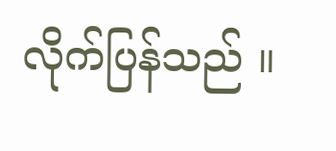လိုက်ပြန်သည် ။